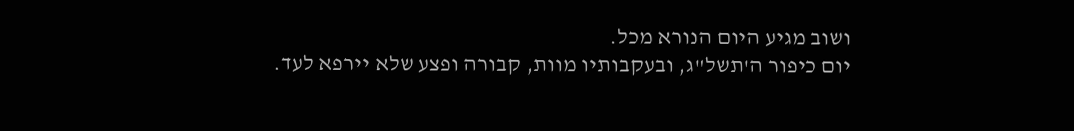ושוב מגיע היום הנורא מכל.
יום כיפור ה'תשל"ג, ובעקבותיו מוות, קבורה ופצע שלא יירפא לעד.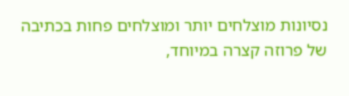נסיונות מוצלחים יותר ומוצלחים פחות בכתיבה של פרוזה קצרה במיוחד,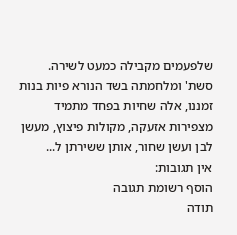שלפעמים מקבילה כמעט לשירה.
סשת' ומלחמתה בשד הנורא פיות בנות זמננו, אלה שחיות בפחד מתמיד מצפירות אזעקה, מקולות פיצוץ, מעשן לבן ועשן שחור, אותן ששירתן ל...
אין תגובות:
הוסף רשומת תגובה
תודה